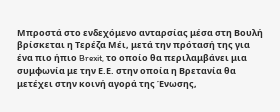Μπροστά στο ενδεχόμενο ανταρσίας μέσα στη Βουλή βρίσκεται η Τερέζα Μέι, μετά την πρότασή της για ένα πιο ήπιο Brexit, το οποίο θα περιλαμβάνει μια συμφωνία με την Ε.Ε. στην οποία η Βρετανία θα μετέχει στην κοινή αγορά της Ένωσης,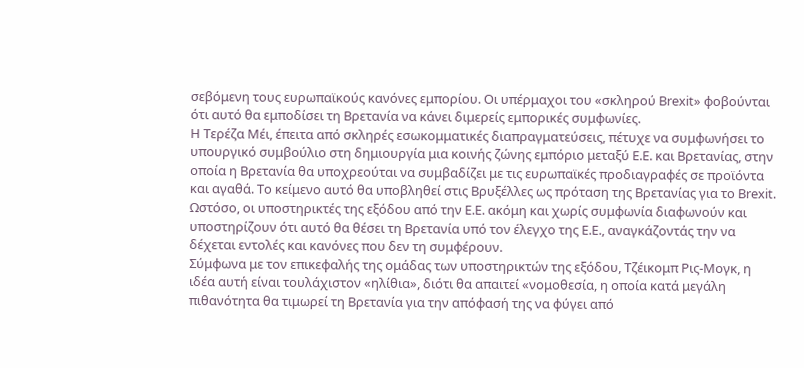σεβόμενη τους ευρωπαϊκούς κανόνες εμπορίου. Οι υπέρμαχοι του «σκληρού Brexit» φοβούνται ότι αυτό θα εμποδίσει τη Βρετανία να κάνει διμερείς εμπορικές συμφωνίες.
Η Τερέζα Μέι, έπειτα από σκληρές εσωκομματικές διαπραγματεύσεις, πέτυχε να συμφωνήσει το υπουργικό συμβούλιο στη δημιουργία μια κοινής ζώνης εμπόριο μεταξύ Ε.Ε. και Βρετανίας, στην οποία η Βρετανία θα υποχρεούται να συμβαδίζει με τις ευρωπαϊκές προδιαγραφές σε προϊόντα και αγαθά. Το κείμενο αυτό θα υποβληθεί στις Βρυξέλλες ως πρόταση της Βρετανίας για το Brexit.
Ωστόσο, οι υποστηρικτές της εξόδου από την Ε.Ε. ακόμη και χωρίς συμφωνία διαφωνούν και υποστηρίζουν ότι αυτό θα θέσει τη Βρετανία υπό τον έλεγχο της Ε.Ε., αναγκάζοντάς την να δέχεται εντολές και κανόνες που δεν τη συμφέρουν.
Σύμφωνα με τον επικεφαλής της ομάδας των υποστηρικτών της εξόδου, Τζέικομπ Ρις-Μογκ, η ιδέα αυτή είναι τουλάχιστον «ηλίθια», διότι θα απαιτεί «νομοθεσία, η οποία κατά μεγάλη πιθανότητα θα τιμωρεί τη Βρετανία για την απόφασή της να φύγει από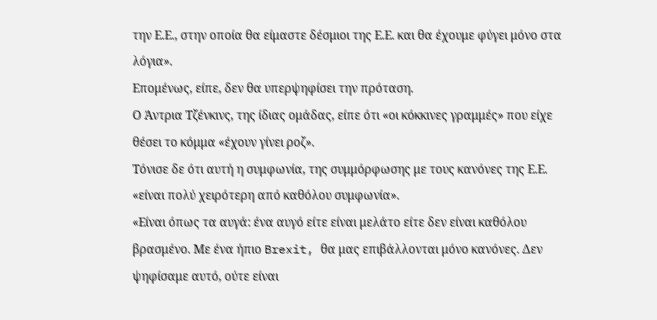την Ε.Ε., στην οποία θα είμαστε δέσμιοι της Ε.Ε. και θα έχουμε φύγει μόνο στα λόγια».
Επομένως, είπε, δεν θα υπερψηφίσει την πρόταση.
Ο Άντρια Τζένκινς, της ίδιας ομάδας, είπε ότι «οι κόκκινες γραμμές» που είχε θέσει το κόμμα «έχουν γίνει ροζ».
Τόνισε δε ότι αυτή η συμφωνία, της συμμόρφωσης με τους κανόνες της Ε.Ε. «είναι πολύ χειρότερη από καθόλου συμφωνία».
«Είναι όπως τα αυγά: ένα αυγό είτε είναι μελάτο είτε δεν είναι καθόλου βρασμένο. Με ένα ήπιο Brexit, θα μας επιβάλλονται μόνο κανόνες. Δεν ψηφίσαμε αυτό, ούτε είναι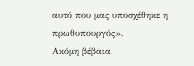αυτό που μας υποσχέθηκε η πρωθυπουργός».
Ακόμη βέβαια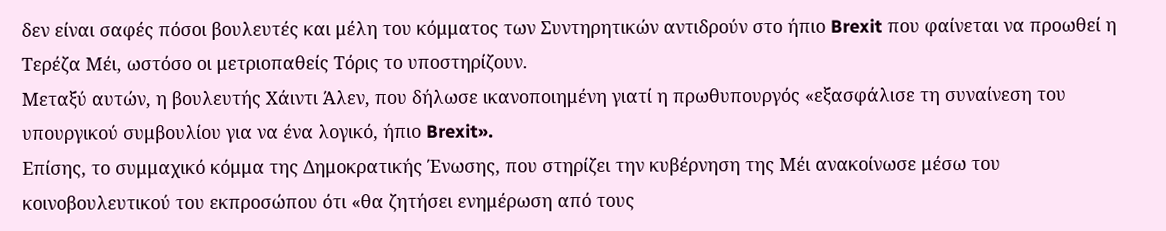δεν είναι σαφές πόσοι βουλευτές και μέλη του κόμματος των Συντηρητικών αντιδρούν στο ήπιο Brexit που φαίνεται να προωθεί η Τερέζα Μέι, ωστόσο οι μετριοπαθείς Τόρις το υποστηρίζουν.
Μεταξύ αυτών, η βουλευτής Χάιντι Άλεν, που δήλωσε ικανοποιημένη γιατί η πρωθυπουργός «εξασφάλισε τη συναίνεση του υπουργικού συμβουλίου για να ένα λογικό, ήπιο Brexit».
Επίσης, το συμμαχικό κόμμα της Δημοκρατικής Ένωσης, που στηρίζει την κυβέρνηση της Μέι ανακοίνωσε μέσω του κοινοβουλευτικού του εκπροσώπου ότι «θα ζητήσει ενημέρωση από τους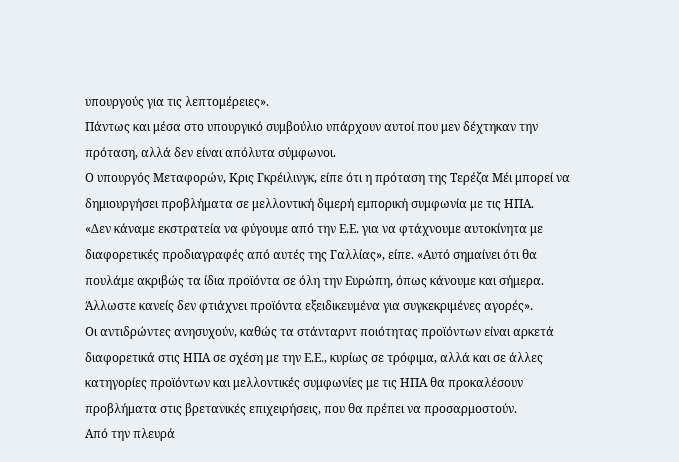υπουργούς για τις λεπτομέρειες».
Πάντως και μέσα στο υπουργικό συμβούλιο υπάρχουν αυτοί που μεν δέχτηκαν την πρόταση, αλλά δεν είναι απόλυτα σύμφωνοι.
Ο υπουργός Μεταφορών, Κρις Γκρέιλινγκ, είπε ότι η πρόταση της Τερέζα Μέι μπορεί να δημιουργήσει προβλήματα σε μελλοντική διμερή εμπορική συμφωνία με τις ΗΠΑ.
«Δεν κάναμε εκστρατεία να φύγουμε από την Ε.Ε. για να φτάχνουμε αυτοκίνητα με διαφορετικές προδιαγραφές από αυτές της Γαλλίας», είπε. «Αυτό σημαίνει ότι θα πουλάμε ακριβώς τα ίδια προϊόντα σε όλη την Ευρώπη, όπως κάνουμε και σήμερα. Άλλωστε κανείς δεν φτιάχνει προϊόντα εξειδικευμένα για συγκεκριμένες αγορές».
Οι αντιδρώντες ανησυχούν, καθώς τα στάνταρντ ποιότητας προϊόντων είναι αρκετά διαφορετικά στις ΗΠΑ σε σχέση με την Ε.Ε., κυρίως σε τρόφιμα, αλλά και σε άλλες κατηγορίες προϊόντων και μελλοντικές συμφωνίες με τις ΗΠΑ θα προκαλέσουν προβλήματα στις βρετανικές επιχειρήσεις, που θα πρέπει να προσαρμοστούν.
Από την πλευρά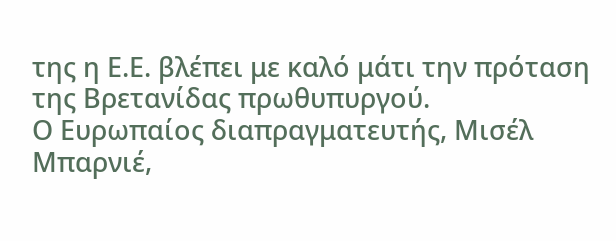της η Ε.Ε. βλέπει με καλό μάτι την πρόταση της Βρετανίδας πρωθυπυργού.
Ο Ευρωπαίος διαπραγματευτής, Μισέλ Μπαρνιέ,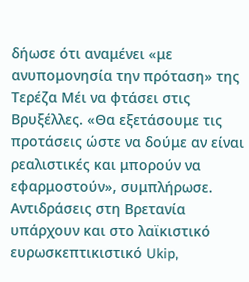δήωσε ότι αναμένει «με ανυπομονησία την πρόταση» της Τερέζα Μέι να φτάσει στις Βρυξέλλες. «Θα εξετάσουμε τις προτάσεις ώστε να δούμε αν είναι ρεαλιστικές και μπορούν να εφαρμοστούν», συμπλήρωσε.
Αντιδράσεις στη Βρετανία υπάρχουν και στο λαϊκιστικό ευρωσκεπτικιστικό Ukip,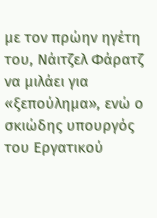με τον πρώην ηγέτη του, Νάιτζελ Φάρατζ να μιλάει για «ξεπούλημα», ενώ ο σκιώδης υπουργός του Εργατικού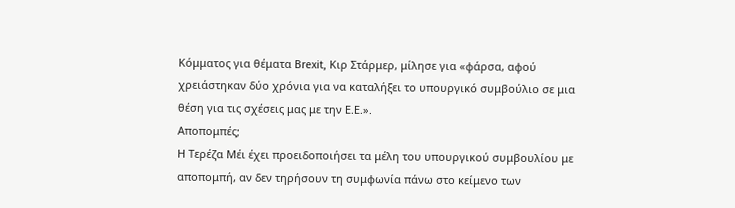Κόμματος για θέματα Brexit, Κιρ Στάρμερ, μίλησε για «φάρσα, αφού χρειάστηκαν δύο χρόνια για να καταλήξει το υπουργικό συμβούλιο σε μια θέση για τις σχέσεις μας με την Ε.Ε.».
Αποπομπές;
Η Τερέζα Μέι έχει προειδοποιήσει τα μέλη του υπουργικού συμβουλίου με αποπομπή, αν δεν τηρήσουν τη συμφωνία πάνω στο κείμενο των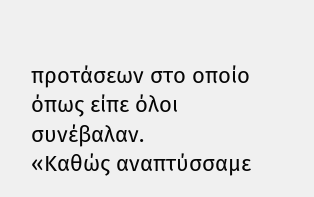προτάσεων στο οποίο όπως είπε όλοι συνέβαλαν.
«Καθώς αναπτύσσαμε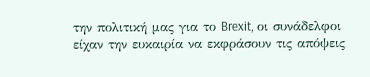την πολιτική μας για το Brexit, οι συνάδελφοι είχαν την ευκαιρία να εκφράσουν τις απόψεις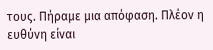τους. Πήραμε μια απόφαση. Πλέον η ευθύνη είναι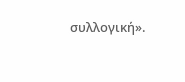συλλογική».